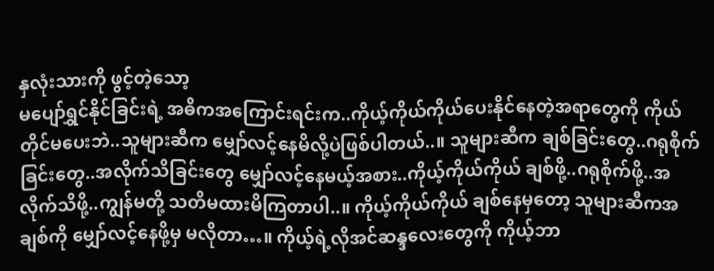နှလုံးသားကို ဖွင့်တဲ့သော့
မပျော်ရွှင်နိုင်ခြင်းရဲ့ အဓိကအကြောင်းရင်းက..ကိုယ့်ကိုယ်ကိုယ်ပေးနိုင်နေတဲ့အရာတွေကို ကိုယ်တိုင်မပေးဘဲ..သူများဆီက မျှော်လင့်နေမိလို့ပဲဖြစ်ပါတယ်..။ သူများဆီက ချစ်ခြင်းတွေ..ဂရုစိုက်ခြင်းတွေ..အလိုက်သိခြင်းတွေ မျှော်လင့်နေမယ့်အစား..ကိုယ့်ကိုယ်ကိုယ် ချစ်ဖို့..ဂရုစိုက်ဖို့..အလိုက်သိဖို့..ကျွန်မတို့ သတိမထားမိကြတာပါ..။ ကိုယ့်ကိုယ်ကိုယ် ချစ်နေမှတော့ သူများဆီကအချစ်ကို မျှော်လင့်နေဖို့မှ မလိုတာ…။ ကိုယ့်ရဲ့လိုအင်ဆန္ဒလေးတွေကို ကိုယ့်ဘာ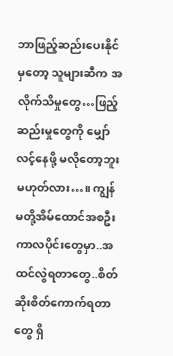ဘာဖြည့်ဆည်းပေးနိုင်မှတော့ သူများဆီက အလိုက်သိမှုတွေ…ဖြည့်ဆည်းမှုတွေကို မျှော်လင့်နေဖို့ မလိုတော့ဘူးမဟုတ်လား…။ ကျွန်မတို့အိမ်ထောင်အစဦးကာလပိုင်းတွေမှာ..အထင်လွဲရတာတွေ..စိတ်ဆိုးစိတ်ကောက်ရတာတွေ ရှိ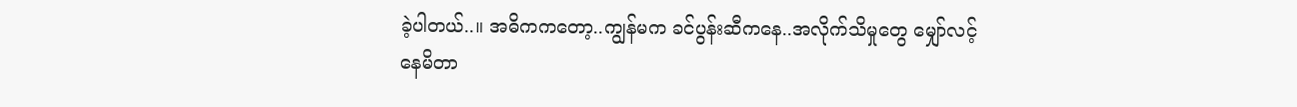ခဲ့ပါတယ်..။ အဓိကကတော့..ကျွန်မက ခင်ပွန်းဆီကနေ..အလိုက်သိမှုတွေ မျှော်လင့်နေမိတာ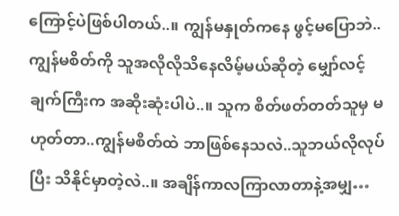ကြောင့်ပဲဖြစ်ပါတယ်..။ ကျွန်မနှုတ်ကနေ ဖွင့်မပြောဘဲ..ကျွန်မစိတ်ကို သူအလိုလိုသိနေလိမ့်မယ်ဆိုတဲ့ မျှော်လင့်ချက်ကြီးက အဆိုးဆုံးပါပဲ..။ သူက စိတ်ဖတ်တတ်သူမှ မဟုတ်တာ..ကျွန်မစိတ်ထဲ ဘာဖြစ်နေသလဲ..သူဘယ်လိုလုပ်ပြီး သိနိုင်မှာတဲ့လဲ..။ အချိန်ကာလကြာလာတာနဲ့အမျှ…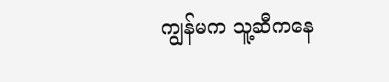ကျွန်မက သူ့ဆီကနေ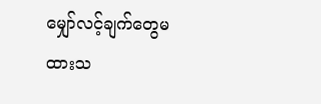မျှော်လင့်ချက်တွေမထားသ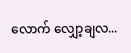လောက် လျှော့ချလ...